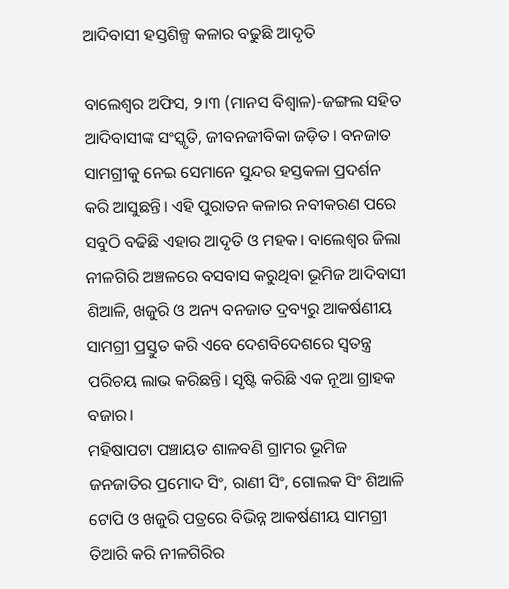ଆଦିବାସୀ ହସ୍ତଶିଳ୍ପ କଳାର ବଢୁଛି ଆଦୃତି

ବାଲେଶ୍ୱର ଅଫିସ, ୨।୩ (ମାନସ ବିଶ୍ୱାଳ)-ଜଙ୍ଗଲ ସହିତ ଆଦିବାସୀଙ୍କ ସଂସ୍କୃତି, ଜୀବନଜୀବିକା ଜଡ଼ିତ। ବନଜାତ ସାମଗ୍ରୀକୁ ନେଇ ସେମାନେ ସୁନ୍ଦର ହସ୍ତକଳା ପ୍ରଦର୍ଶନ କରି ଆସୁଛନ୍ତି। ଏହି ପୁରାତନ କଳାର ନବୀକରଣ ପରେ ସବୁଠି ବଢିଛି ଏହାର ଆଦୃତି ଓ ମହକ। ବାଲେଶ୍ୱର ଜିଲା ନୀଳଗିରି ଅଞ୍ଚଳରେ ବସବାସ କରୁଥିବା ଭୂମିଜ ଆଦିବାସୀ ଶିଆଳି, ଖଜୁରି ଓ ଅନ୍ୟ ବନଜାତ ଦ୍ରବ୍ୟରୁ ଆକର୍ଷଣୀୟ ସାମଗ୍ରୀ ପ୍ରସ୍ତୁତ କରି ଏବେ ଦେଶବିଦେଶରେ ସ୍ବତନ୍ତ୍ର ପରିଚୟ ଲାଭ କରିଛନ୍ତି। ସୃଷ୍ଟି କରିଛି ଏକ ନୂଆ ଗ୍ରାହକ ବଜାର।
ମହିଷାପଟା ପଞ୍ଚାୟତ ଶାଳବଣି ଗ୍ରାମର ଭୂମିଜ ଜନଜାତିର ପ୍ରମୋଦ ସିଂ, ରାଣୀ ସିଂ, ଗୋଲକ ସିଂ ଶିଆଳି ଟୋପି ଓ ଖଜୁରି ପତ୍ରରେ ବିଭିନ୍ନ ଆକର୍ଷଣୀୟ ସାମଗ୍ରୀ ତିଆରି କରି ନୀଳଗିରିର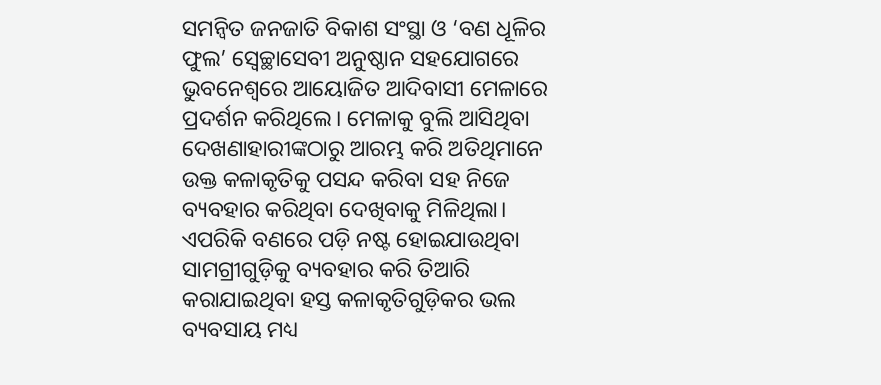ସମନ୍ବିତ ଜନଜାତି ବିକାଶ ସଂସ୍ଥା ଓ ‘ବଣ ଧୂଳିର ଫୁଲ’ ସ୍ବେଚ୍ଛାସେବୀ ଅନୁଷ୍ଠାନ ସହଯୋଗରେ ଭୁବନେଶ୍ୱରେ ଆୟୋଜିତ ଆଦିବାସୀ ମେଳାରେ ପ୍ରଦର୍ଶନ କରିଥିଲେ। ମେଳାକୁ ବୁଲି ଆସିଥିବା ଦେଖଣାହାରୀଙ୍କଠାରୁ ଆରମ୍ଭ କରି ଅତିଥିମାନେ ଉକ୍ତ କଳାକୃତିକୁ ପସନ୍ଦ କରିବା ସହ ନିଜେ ବ୍ୟବହାର କରିଥିବା ଦେଖିବାକୁ ମିଳିଥିଲା। ଏପରିକି ବଣରେ ପଡ଼ି ନଷ୍ଟ ହୋଇଯାଉଥିବା ସାମଗ୍ରୀଗୁଡ଼ିକୁ ବ୍ୟବହାର କରି ତିଆରି କରାଯାଇଥିବା ହସ୍ତ କଳାକୃତିଗୁଡ଼ିକର ଭଲ ବ୍ୟବସାୟ ମଧ୍ୟ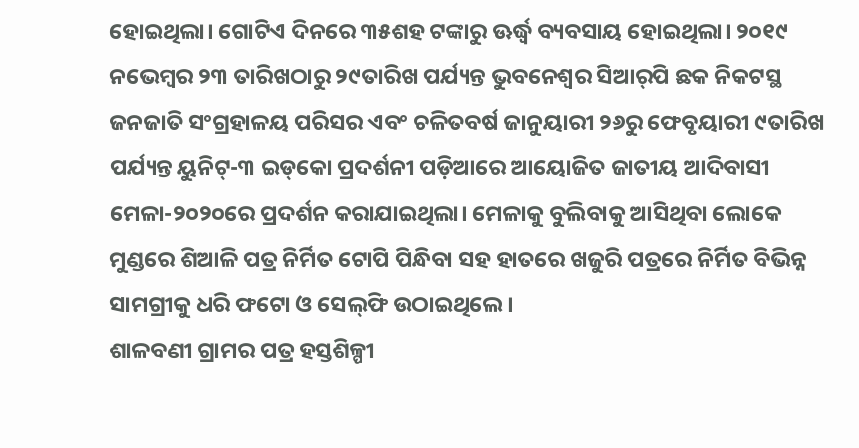ହୋଇଥିଲା। ଗୋଟିଏ ଦିନରେ ୩୫ଶହ ଟଙ୍କାରୁ ଊର୍ଦ୍ଧ୍ୱ ବ୍ୟବସାୟ ହୋଇଥିଲା। ୨୦୧୯ ନଭେମ୍ବର ୨୩ ତାରିଖଠାରୁ ୨୯ତାରିଖ ପର୍ଯ୍ୟନ୍ତ ଭୁବନେଶ୍ୱର ସିଆର୍‌ପି ଛକ ନିକଟସ୍ଥ ଜନଜାତି ସଂଗ୍ରହାଳୟ ପରିସର ଏବଂ ଚଳିତବର୍ଷ ଜାନୁୟାରୀ ୨୬ରୁ ଫେବୃୟାରୀ ୯ତାରିଖ ପର୍ଯ୍ୟନ୍ତ ୟୁନିଟ୍‌-୩ ଇଡ୍‌କୋ ପ୍ରଦର୍ଶନୀ ପଡ଼ିଆରେ ଆୟୋଜିତ ଜାତୀୟ ଆଦିବାସୀ ମେଳା-୨୦୨୦ରେ ପ୍ରଦର୍ଶନ କରାଯାଇଥିଲା। ମେଳାକୁ ବୁଲିବାକୁ ଆସିଥିବା ଲୋକେ ମୁଣ୍ଡରେ ଶିଆଳି ପତ୍ର ନିର୍ମିତ ଟୋପି ପିନ୍ଧିବା ସହ ହାତରେ ଖଜୁରି ପତ୍ରରେ ନିର୍ମିତ ବିଭିନ୍ନ ସାମଗ୍ରୀକୁ ଧରି ଫଟୋ ଓ ସେଲ୍‌ଫି ଉଠାଇଥିଲେ।
ଶାଳବଣୀ ଗ୍ରାମର ପତ୍ର ହସ୍ତଶିଳ୍ପୀ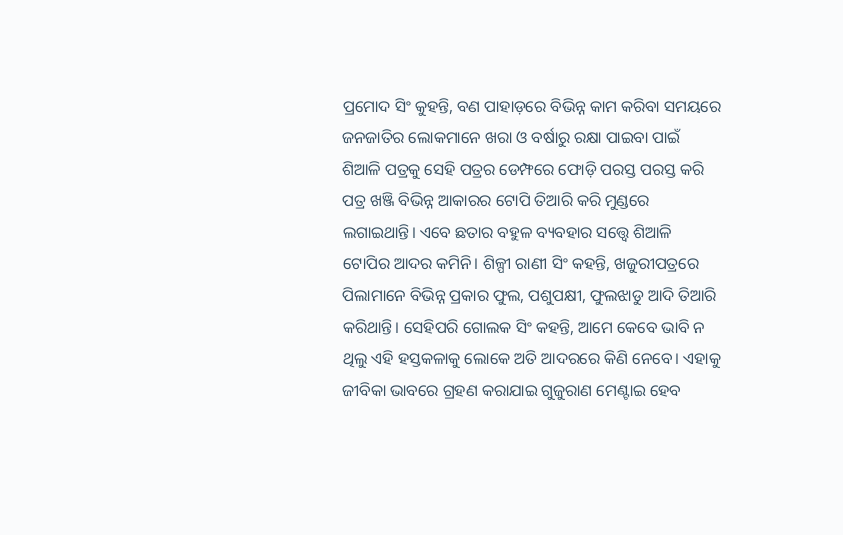ପ୍ରମୋଦ ସିଂ କୁହନ୍ତି, ବଣ ପାହାଡ଼ରେ ବିଭିନ୍ନ କାମ କରିବା ସମୟରେ ଜନଜାତିର ଲୋକମାନେ ଖରା ଓ ବର୍ଷାରୁ ରକ୍ଷା ପାଇବା ପାଇଁ ଶିଆଳି ପତ୍ରକୁ ସେହି ପତ୍ରର ଡେମ୍ଫରେ ଫୋଡ଼ି ପରସ୍ତ ପରସ୍ତ କରି ପତ୍ର ଖଞ୍ଜି ବିଭିନ୍ନ ଆକାରର ଟୋପି ତିଆରି କରି ମୁଣ୍ଡରେ ଲଗାଇଥାନ୍ତି। ଏବେ ଛତାର ବହୁଳ ବ୍ୟବହାର ସତ୍ତ୍ୱେ ଶିଆଳି ଟୋପିର ଆଦର କମିନି। ଶିଳ୍ପୀ ରାଣୀ ସିଂ କହନ୍ତି, ଖଜୁରୀପତ୍ରରେ ପିଲାମାନେ ବିଭିନ୍ନ ପ୍ରକାର ଫୁଲ, ପଶୁପକ୍ଷୀ, ଫୁଲଝାଡୁ ଆଦି ତିଆରି କରିଥାନ୍ତି। ସେହିପରି ଗୋଲକ ସିଂ କହନ୍ତି, ଆମେ କେବେ ଭାବି ନ ଥିଲୁ ଏହି ହସ୍ତକଳାକୁ ଲୋକେ ଅତି ଆଦରରେ କିଣି ନେବେ। ଏହାକୁ ଜୀବିକା ଭାବରେ ଗ୍ରହଣ କରାଯାଇ ଗୁଜୁରାଣ ମେଣ୍ଟାଇ ହେବ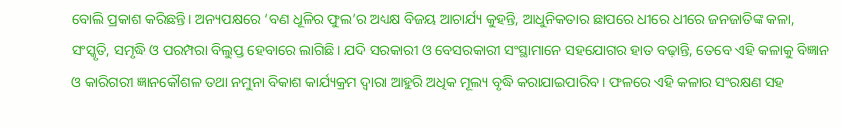ବୋଲି ପ୍ରକାଶ କରିଛନ୍ତି। ଅନ୍ୟପକ୍ଷରେ ‘ବଣ ଧୂଳିର ଫୁଲ’ର ଅଧ୍ୟକ୍ଷ ବିଜୟ ଆଚାର୍ଯ୍ୟ କୁହନ୍ତି, ଆଧୁନିକତାର ଛାପରେ ଧୀରେ ଧୀରେ ଜନଜାତିଙ୍କ କଳା, ସଂସ୍କୃତି, ସମୃଦ୍ଧି ଓ ପରମ୍ପରା ବିଲୁପ୍ତ ହେବାରେ ଲାଗିଛି। ଯଦି ସରକାରୀ ଓ ବେସରକାରୀ ସଂସ୍ଥାମାନେ ସହଯୋଗର ହାତ ବଢ଼ାନ୍ତି, ତେବେ ଏହି କଳାକୁ ବିଜ୍ଞାନ ଓ କାରିଗରୀ ଜ୍ଞାନକୌଶଳ ତଥା ନମୁନା ବିକାଶ କାର୍ଯ୍ୟକ୍ରମ ଦ୍ୱାରା ଆହୁରି ଅଧିକ ମୂଲ୍ୟ ବୃଦ୍ଧି କରାଯାଇପାରିବ। ଫଳରେ ଏହି କଳାର ସଂରକ୍ଷଣ ସହ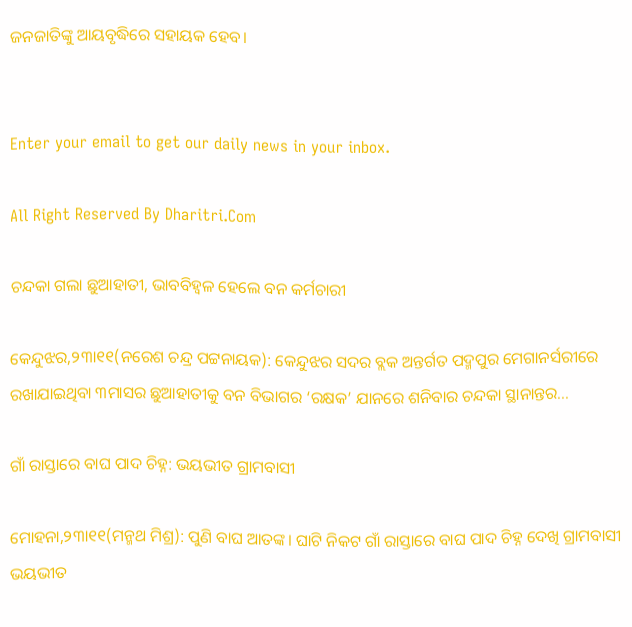ଜନଜାତିଙ୍କୁ ଆୟବୃଦ୍ଧିରେ ସହାୟକ ହେବ।


Enter your email to get our daily news in your inbox.

All Right Reserved By Dharitri.Com

ଚନ୍ଦକା ଗଲା ଛୁଆହାତୀ, ଭାବବିହ୍ବଳ ହେଲେ ବନ କର୍ମଚାରୀ

କେନ୍ଦୁଝର,୨୩ା୧୧(ନରେଶ ଚନ୍ଦ୍ର ପଟ୍ଟନାୟକ): କେନ୍ଦୁଝର ସଦର ବ୍ଲକ ଅନ୍ତର୍ଗତ ପଦ୍ମପୁର ମେଗାନର୍ସରୀରେ ରଖାଯାଇଥିବା ୩ମାସର ଛୁଆହାତୀକୁ ବନ ବିଭାଗର ‘ରକ୍ଷକ’ ଯାନରେ ଶନିବାର ଚନ୍ଦକା ସ୍ଥାନାନ୍ତର...

ଗାଁ ରାସ୍ତାରେ ବାଘ ପାଦ ଚିହ୍ନ: ଭୟଭୀତ ଗ୍ରାମବାସୀ

ମୋହନା,୨୩ା୧୧(ମନ୍ମଥ ମିଶ୍ର): ପୁଣି ବାଘ ଆତଙ୍କ। ଘାଟି ନିକଟ ଗାଁ ରାସ୍ତାରେ ବାଘ ପାଦ ଚିହ୍ନ ଦେଖି ଗ୍ରାମବାସୀ ଭୟଭୀତ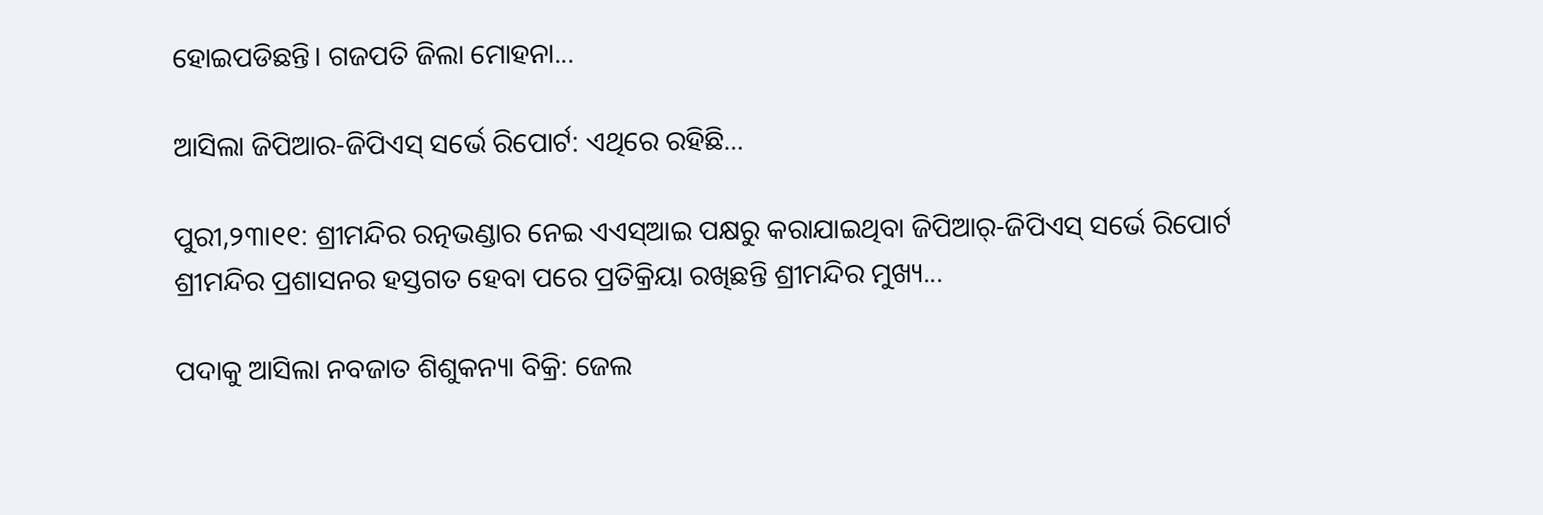ହୋଇପଡିଛନ୍ତି। ଗଜପତି ଜିଲା ମୋହନା...

ଆସିଲା ଜିପିଆର-ଜିପିଏସ୍‌ ସର୍ଭେ ରିପୋର୍ଟ: ଏଥିରେ ରହିଛି…

ପୁରୀ,୨୩ା୧୧: ଶ୍ରୀମନ୍ଦିର ରତ୍ନଭଣ୍ଡାର ନେଇ ଏଏସ୍‌ଆଇ ପକ୍ଷରୁ କରାଯାଇଥିବା ଜିପିଆର୍‌-ଜିପିଏସ୍‌ ସର୍ଭେ ରିପୋର୍ଟ ଶ୍ରୀମନ୍ଦିର ପ୍ରଶାସନର ହସ୍ତଗତ ହେବା ପରେ ପ୍ରତିକ୍ରିୟା ରଖିଛନ୍ତି ଶ୍ରୀମନ୍ଦିର ମୁଖ୍ୟ...

ପଦାକୁ ଆସିଲା ନବଜାତ ଶିଶୁକନ୍ୟା ବିକ୍ରି: ଜେଲ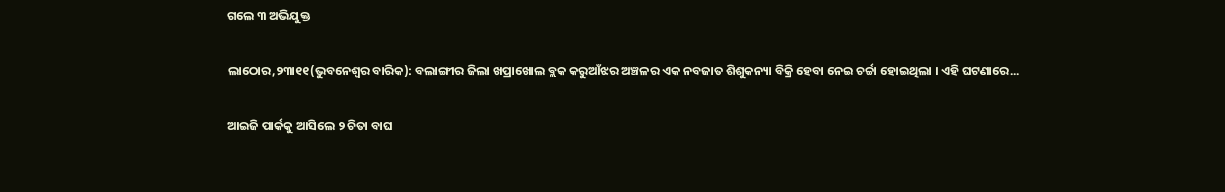ଗଲେ ୩ ଅଭିଯୁକ୍ତ

ଲାଠୋର,୨୩ା୧୧(ଭୁବନେଶ୍ୱର ବାରିକ): ବଲାଙ୍ଗୀର ଜିଲା ଖପ୍ରାଖୋଲ ବ୍ଲକ କରୁଆଁଝର ଅଞ୍ଚଳର ଏକ ନବଜାତ ଶିଶୁକନ୍ୟା ବିକ୍ରି ହେବା ନେଇ ଚର୍ଚ୍ଚା ହୋଇଥିଲା । ଏହି ଘଟଣାରେ...

ଆଇଜି ପାର୍କକୁ ଆସିଲେ ୨ ଚିତା ବାଘ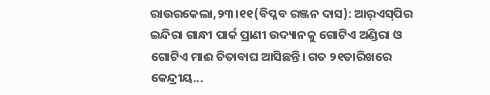ରାଉରକେଲା,୨୩।୧୧(ବିପ୍ଳବ ରଞ୍ଜନ ଦାସ): ଆର୍‌ଏସ୍‌ପିର ଇନ୍ଦିରା ଗାନ୍ଧୀ ପାର୍କ ପ୍ରାଣୀ ଉଦ୍ୟାନକୁ ଗୋଟିଏ ଅଣ୍ଡିରା ଓ ଗୋଟିଏ ମାଈ ଚିତାବାଘ ଆସିଛନ୍ତି। ଗତ ୨୧ତାରିଖରେ କେନ୍ଦ୍ରୀୟ...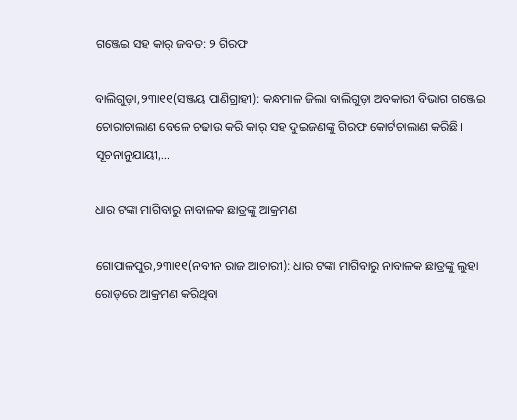ଗଞ୍ଜେଇ ସହ କାର୍‌ ଜବତ: ୨ ଗିରଫ

ବାଲିଗୁଡ଼ା,୨୩ା୧୧(ସଞ୍ଜୟ ପାଣିଗ୍ରାହୀ): କନ୍ଧମାଳ ଜିଲା ବାଲିଗୁଡ଼ା ଅବକାରୀ ବିଭାଗ ଗଞ୍ଜେଇ ଚୋରାଚାଲାଣ ବେଳେ ଚଢାଉ କରି କାର୍‌ ସହ ଦୁଇଜଣଙ୍କୁ ଗିରଫ କୋର୍ଟଚାଲାଣ କରିଛି। ସୂଚନାନୁଯାୟୀ,...

ଧାର ଟଙ୍କା ମାଗିବାରୁ ନାବାଳକ ଛାତ୍ରଙ୍କୁ ଆକ୍ରମଣ

ଗୋପାଳପୁର,୨୩ା୧୧(ନବୀନ ରାଜ ଆଚାରୀ): ଧାର ଟଙ୍କା ମାଗିବାରୁ ନାବାଳକ ଛାତ୍ରଙ୍କୁ ଲୁହା ରୋଡ୍‌ରେ ଆକ୍ରମଣ କରିଥିବା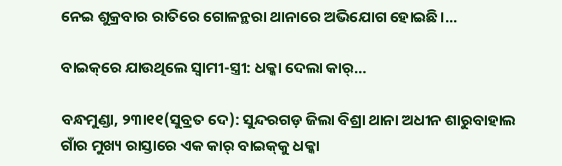ନେଇ ଶୁକ୍ରବାର ରାତିରେ ଗୋଳନ୍ଥରା ଥାନାରେ ଅଭିଯୋଗ ହୋଇଛି।...

ବାଇକ୍‌ରେ ଯାଉଥିଲେ ସ୍ବାମୀ-ସ୍ତ୍ରୀ: ଧକ୍କା ଦେଲା କାର୍‌…

ବନ୍ଧମୁଣ୍ଡା, ୨୩ା୧୧(ସୁବ୍ରତ ଦେ): ସୁନ୍ଦରଗଡ଼ ଜିଲା ବିଶ୍ରା ଥାନା ଅଧୀନ ଶାରୁବାହାଲ ଗାଁର ମୁଖ୍ୟ ରାସ୍ତାରେ ଏକ କାର୍‌ ବାଇକ୍‌କୁ ଧକ୍କା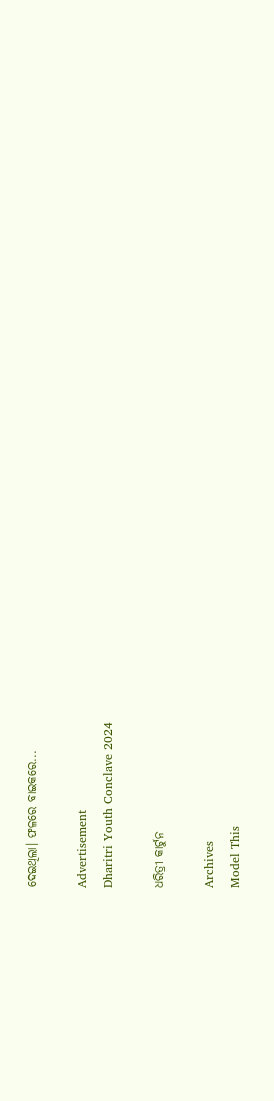ଦେଇଥିଲା। ଫଳରେ ବାଇକରେ...

Advertisement
Dharitri Youth Conclave 2024

ଧରିତ୍ରୀ କାର୍ଟୁନ

Archives
Model This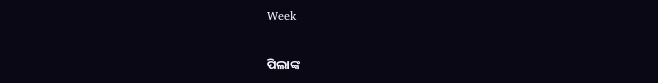Week

ପିଲାଙ୍କ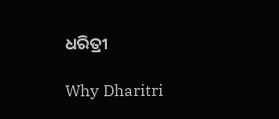ଧରିତ୍ରୀ

Why Dharitri